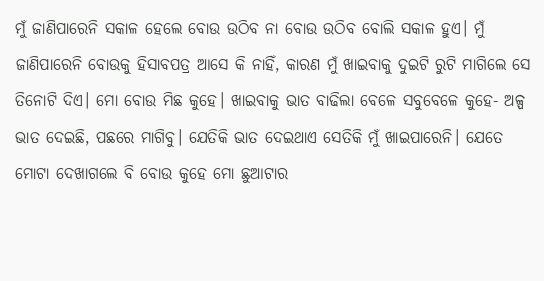ମୁଁ ଜାଣିପାରେନି ସକାଳ ହେଲେ ବୋଉ ଉଠିବ ନା ବୋଉ ଉଠିବ ବୋଲି ସକାଳ ହୁଏ। ମୁଁ ଜାଣିପାରେନି ବୋଉକୁ ହିସାବପତ୍ର ଆସେ କି ନାହିଁ, କାରଣ ମୁଁ ଖାଇବାକୁ ଦୁଇଟି ରୁଟି ମାଗିଲେ ସେ ତିନୋଟି ଦିଏ। ମୋ ବୋଉ ମିଛ କୁହେ। ଖାଇବାକୁ ଭାତ ବାଢିଲା ବେଳେ ସବୁବେଳେ କୁହେ- ଅଳ୍ପ ଭାତ ଦେଇଛି, ପଛରେ ମାଗିବୁ। ଯେତିକି ଭାତ ଦେଇଥାଏ ସେତିକି ମୁଁ ଖାଇପାରେନି। ଯେତେ ମୋଟା ଦେଖାଗଲେ ବି ବୋଉ କୁହେ ମୋ ଛୁଆଟାର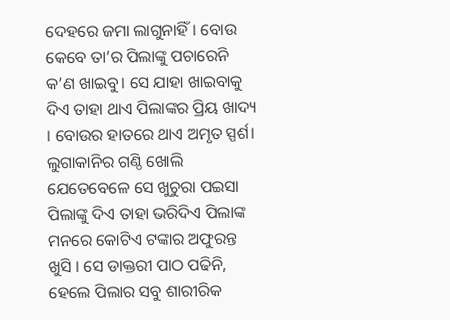ଦେହରେ ଜମା ଲାଗୁନାହିଁ। ବୋଉ କେବେ ତା’ର ପିଲାଙ୍କୁ ପଚାରେନି କ’ଣ ଖାଇବୁ। ସେ ଯାହା ଖାଇବାକୁ ଦିଏ ତାହା ଥାଏ ପିଲାଙ୍କର ପ୍ରିୟ ଖାଦ୍ୟ । ବୋଉର ହାତରେ ଥାଏ ଅମୃତ ସ୍ପର୍ଶ। ଲୁଗାକାନିର ଗଣ୍ଠି ଖୋଲି ଯେତେବେଳେ ସେ ଖୁଚୁରା ପଇସା ପିଲାଙ୍କୁ ଦିଏ ତାହା ଭରିଦିଏ ପିଲାଙ୍କ ମନରେ କୋଟିଏ ଟଙ୍କାର ଅଫୁରନ୍ତ ଖୁସି । ସେ ଡାକ୍ତରୀ ପାଠ ପଢିନି, ହେଲେ ପିଲାର ସବୁ ଶାରୀରିକ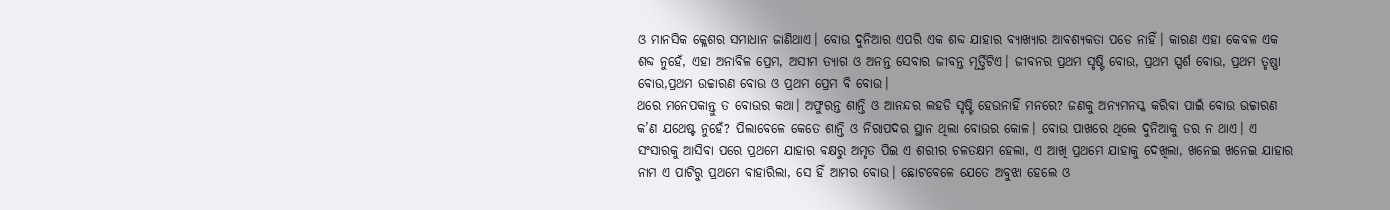ଓ ମାନସିକ କ୍ଳେଶର ସମାଧାନ ଜାଣିଥାଏ। ବୋଉ ଦୁନିଆର ଏପରି ଏକ ଶବ୍ଦ ଯାହାର ବ୍ୟାଖ୍ୟାର ଆବଶ୍ୟକତା ପଡେ ନାହିଁ। କାରଣ ଏହା କେବଳ ଏକ ଶବ୍ଦ ନୁହେଁ, ଏହା ଅନାବିଳ ପ୍ରେମ, ଅସୀମ ତ୍ୟାଗ ଓ ଅନନ୍ତ ସେବାର ଜୀବନ୍ତ ମୂର୍ତ୍ତିଟିଏ। ଜୀବନର ପ୍ରଥମ ସୃଷ୍ଟି ବୋଉ, ପ୍ରଥମ ସ୍ପର୍ଶ ବୋଉ, ପ୍ରଥମ ତୃଷ୍ଣା ବୋଉ,ପ୍ରଥମ ଉଚ୍ଚାରଣ ବୋଉ ଓ ପ୍ରଥମ ପ୍ରେମ ବି ବୋଉ।
ଥରେ ମନେପକାନ୍ତୁ ତ ବୋଉର କଥା। ଅଫୁରନ୍ତ ଶାନ୍ତି ଓ ଆନନ୍ଦର ଲହଡି ସୃଷ୍ଟି ହେଉନାହିଁ ମନରେ? ଜଣକୁ ଅନ୍ୟମନସ୍କ କରିବା ପାଇଁ ବୋଉ ଉଚ୍ଚାରଣ କ’ଣ ଯଥେଷ୍ଟ ନୁହେଁ? ପିଲାବେଳେ କେତେ ଶାନ୍ତି ଓ ନିରାପଦର ସ୍ଥାନ ଥିଲା ବୋଉର କୋଳ। ବୋଉ ପାଖରେ ଥିଲେ ଦୁନିଆକୁ ଡର ନ ଥାଏ। ଏ ସଂସାରକୁ ଆସିବା ପରେ ପ୍ରଥମେ ଯାହାର ବକ୍ଷରୁ ଅମୃତ ପିଇ ଏ ଶରୀର ଚଳତକ୍ଷମ ହେଲା, ଏ ଆଖି ପ୍ରଥମେ ଯାହାକୁ ଦେଖିଲା, ଖନେଇ ଖନେଇ ଯାହାର ନାମ ଏ ପାଟିରୁ ପ୍ରଥମେ ବାହାରିଲା, ସେ ହିଁ ଆମର ବୋଉ। ଛୋଟବେଳେ ଯେତେ ଅବୁଝା ହେଲେ ଓ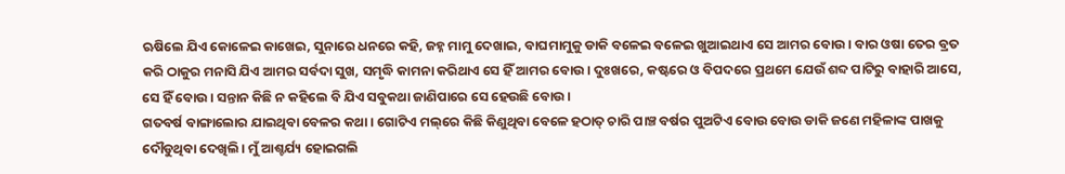ଋଷିଲେ ଯିଏ କୋଳେଇ କାଖେଇ, ସୁନାରେ ଧନରେ କହି, ଜହ୍ନ ମାମୁ ଦେଖାଇ, ବାଘମାମୁକୁ ଡାକି ବଳେଇ ବଳେଇ ଖୁଆଇଥାଏ ସେ ଆମର ବୋଉ। ବାର ଓଷା ତେର ବ୍ରତ କରି ଠାକୁର ମନାସି ଯିଏ ଆମର ସର୍ବଦା ସୁଖ, ସମୃଦ୍ଧି କାମନା କରିଥାଏ ସେ ହିଁ ଆମର ବୋଉ। ଦୁଃଖରେ, କଷ୍ଟରେ ଓ ବିପଦରେ ପ୍ରଥମେ ଯେଉଁ ଶବ୍ଦ ପାଟିରୁ ବାହାରି ଆସେ, ସେ ହିଁ ବୋଉ। ସନ୍ତାନ କିଛି ନ କହିଲେ ବି ଯିଏ ସବୁକଥା ଜାଣିପାରେ ସେ ହେଉଛି ବୋଉ।
ଗତବର୍ଷ ବାଙ୍ଗାଲୋର ଯାଇଥିବା ବେଳର କଥା। ଗୋଟିଏ ମଲ୍‌ରେ କିଛି କିଣୁଥିବା ବେଳେ ହଠାତ୍‌ ଚାରି ପାଞ୍ଚ ବର୍ଷର ପୁଅଟିଏ ବୋଉ ବୋଉ ଡାକି ଜଣେ ମହିଳାଙ୍କ ପାଖକୁ ଦୌଡୁଥିବା ଦେଖିଲି। ମୁଁ ଆଶ୍ଚର୍ଯ୍ୟ ହୋଇଗଲି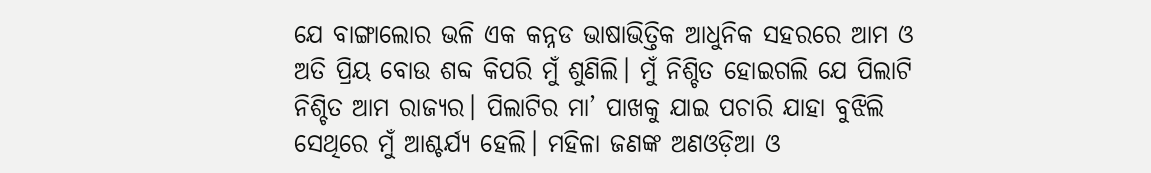ଯେ ବାଙ୍ଗାଲୋର ଭଳି ଏକ କନ୍ନଡ ଭାଷାଭିତ୍ତିକ ଆଧୁନିକ ସହରରେ ଆମ ଓ ଅତି ପ୍ରିୟ ବୋଉ ଶବ୍ଦ କିପରି ମୁଁ ଶୁଣିଲି। ମୁଁ ନିଶ୍ଚିତ ହୋଇଗଲି ଯେ ପିଲାଟି ନିଶ୍ଚିତ ଆମ ରାଜ୍ୟର। ପିଲାଟିର ମା’ ପାଖକୁ ଯାଇ ପଚାରି ଯାହା ବୁଝିଲି ସେଥିରେ ମୁଁ ଆଶ୍ଚର୍ଯ୍ୟ ହେଲି। ମହିଳା ଜଣଙ୍କ ଅଣଓଡ଼ିଆ ଓ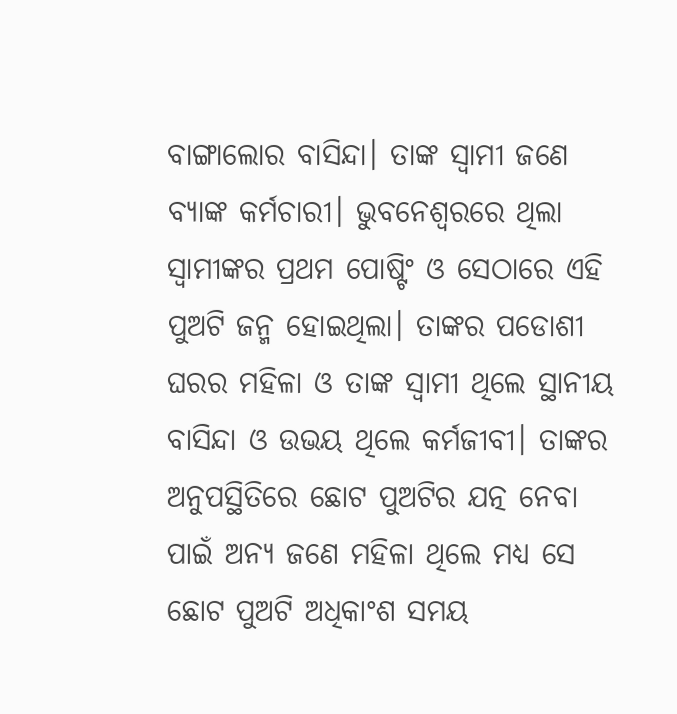ବାଙ୍ଗାଲୋର ବାସିନ୍ଦା। ତାଙ୍କ ସ୍ବାମୀ ଜଣେ ବ୍ୟାଙ୍କ କର୍ମଚାରୀ। ଭୁବନେଶ୍ବରରେ ଥିଲା ସ୍ବାମୀଙ୍କର ପ୍ରଥମ ପୋଷ୍ଟିଂ ଓ ସେଠାରେ ଏହି ପୁଅଟି ଜନ୍ମ ହୋଇଥିଲା। ତାଙ୍କର ପଡୋଶୀ ଘରର ମହିଳା ଓ ତାଙ୍କ ସ୍ବାମୀ ଥିଲେ ସ୍ଥାନୀୟ ବାସିନ୍ଦା ଓ ଉଭୟ ଥିଲେ କର୍ମଜୀବୀ। ତାଙ୍କର ଅନୁପସ୍ଥିତିରେ ଛୋଟ ପୁଅଟିର ଯତ୍ନ ନେବା ପାଇଁ ଅନ୍ୟ ଜଣେ ମହିଳା ଥିଲେ ମଧ୍ୟ ସେ ଛୋଟ ପୁଅଟି ଅଧିକାଂଶ ସମୟ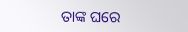ତାଙ୍କ ଘରେ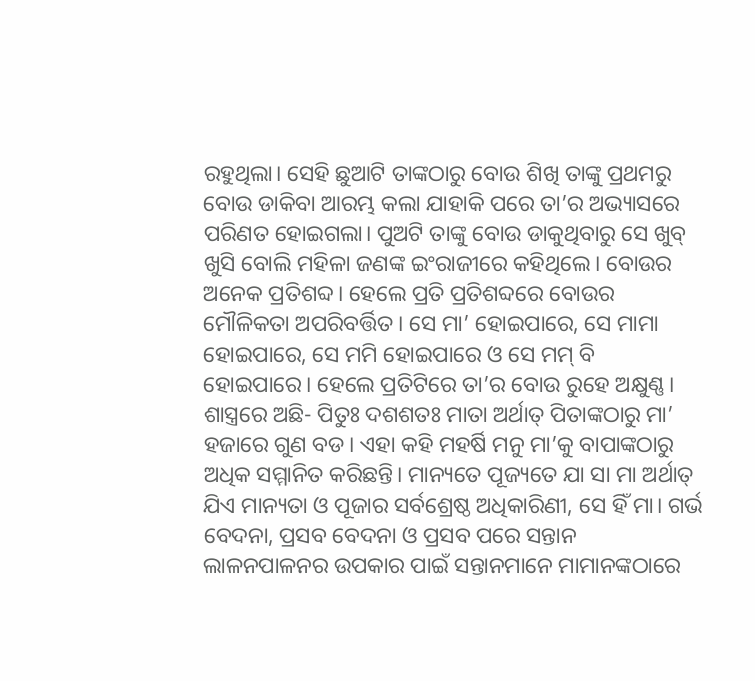ରହୁଥିଲା। ସେହି ଛୁଆଟି ତାଙ୍କଠାରୁ ବୋଉ ଶିଖି ତାଙ୍କୁ ପ୍ରଥମରୁ ବୋଉ ଡାକିବା ଆରମ୍ଭ କଲା ଯାହାକି ପରେ ତା’ର ଅଭ୍ୟାସରେ ପରିଣତ ହୋଇଗଲା। ପୁଅଟି ତାଙ୍କୁ ବୋଉ ଡାକୁଥିବାରୁ ସେ ଖୁବ୍‌ ଖୁସି ବୋଲି ମହିଳା ଜଣଙ୍କ ଇଂରାଜୀରେ କହିଥିଲେ। ବୋଉର ଅନେକ ପ୍ରତିଶବ୍ଦ। ହେଲେ ପ୍ରତି ପ୍ରତିଶବ୍ଦରେ ବୋଉର ମୌଳିକତା ଅପରିବର୍ତ୍ତିତ। ସେ ମା’ ହୋଇପାରେ, ସେ ମାମା ହୋଇପାରେ, ସେ ମମି ହୋଇପାରେ ଓ ସେ ମମ୍‌ ବି ହୋଇପାରେ। ହେଲେ ପ୍ରତିଟିରେ ତା’ର ବୋଉ ରୁହେ ଅକ୍ଷୁଣ୍ଣ।
ଶାସ୍ତ୍ରରେ ଅଛି- ପିତୁଃ ଦଶଶତଃ ମାତା ଅର୍ଥାତ୍‌ ପିତାଙ୍କଠାରୁ ମା’ ହଜାରେ ଗୁଣ ବଡ। ଏହା କହି ମହର୍ଷି ମନୁ ମା’କୁ ବାପାଙ୍କଠାରୁ ଅଧିକ ସମ୍ମାନିତ କରିଛନ୍ତି। ମାନ୍ୟତେ ପୂଜ୍ୟତେ ଯା ସା ମା ଅର୍ଥାତ୍‌ ଯିଏ ମାନ୍ୟତା ଓ ପୂଜାର ସର୍ବଶ୍ରେଷ୍ଠ ଅଧିକାରିଣୀ, ସେ ହିଁ ମା। ଗର୍ଭ ବେଦନା, ପ୍ରସବ ବେଦନା ଓ ପ୍ରସବ ପରେ ସନ୍ତାନ ଲାଳନପାଳନର ଉପକାର ପାଇଁ ସନ୍ତାନମାନେ ମାମାନଙ୍କଠାରେ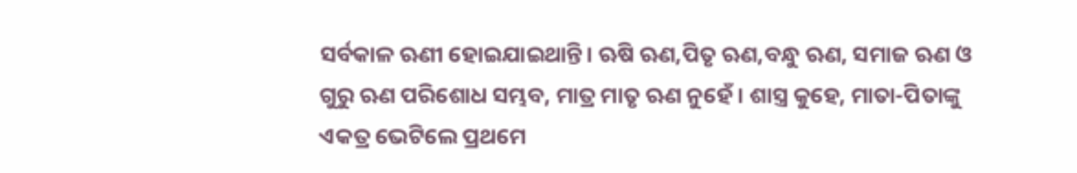ସର୍ବକାଳ ଋଣୀ ହୋଇଯାଇଥାନ୍ତି। ଋଷି ଋଣ,ପିତୃ ଋଣ,ବନ୍ଧୁ ଋଣ, ସମାଜ ଋଣ ଓ ଗୁରୁ ଋଣ ପରିଶୋଧ ସମ୍ଭବ, ମାତ୍ର ମାତୃ ଋଣ ନୁହେଁ। ଶାସ୍ତ୍ର କୁହେ, ମାତା-ପିତାଙ୍କୁ ଏକତ୍ର ଭେଟିଲେ ପ୍ରଥମେ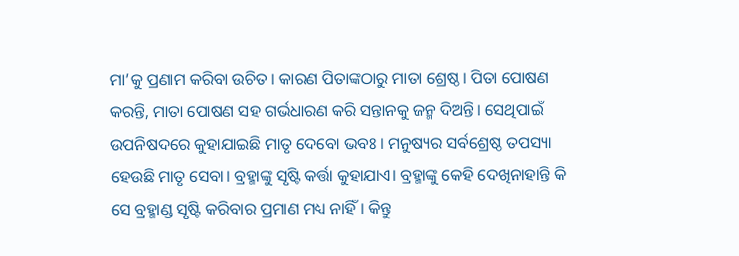ମା’କୁ ପ୍ରଣାମ କରିବା ଉଚିତ। କାରଣ ପିତାଙ୍କଠାରୁ ମାତା ଶ୍ରେଷ୍ଠ। ପିତା ପୋଷଣ କରନ୍ତି, ମାତା ପୋଷଣ ସହ ଗର୍ଭଧାରଣ କରି ସନ୍ତାନକୁ ଜନ୍ମ ଦିଅନ୍ତି। ସେଥିପାଇଁ ଉପନିଷଦରେ କୁହାଯାଇଛି ମାତୃ ଦେବୋ ଭବଃ । ମନୁଷ୍ୟର ସର୍ବଶ୍ରେଷ୍ଠ ତପସ୍ୟା ହେଉଛି ମାତୃ ସେବା। ବ୍ରହ୍ମାଙ୍କୁ ସୃଷ୍ଟି କର୍ତ୍ତା କୁହାଯାଏ। ବ୍ରହ୍ମାଙ୍କୁ କେହି ଦେଖିନାହାନ୍ତି କି ସେ ବ୍ରହ୍ମାଣ୍ଡ ସୃଷ୍ଟି କରିବାର ପ୍ରମାଣ ମଧ୍ୟ ନାହିଁ। କିନ୍ତୁ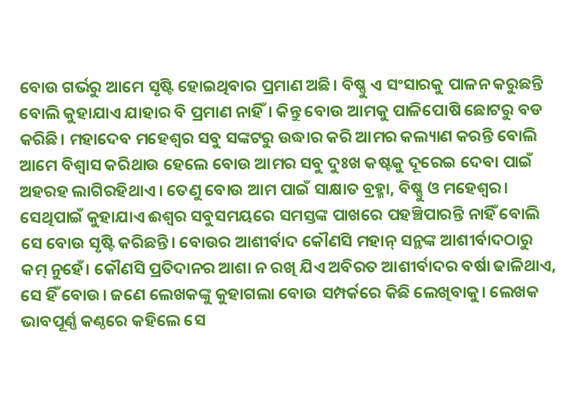ବୋଉ ଗର୍ଭରୁ ଆମେ ସୃଷ୍ଟି ହୋଇଥିବାର ପ୍ରମାଣ ଅଛି। ବିଷ୍ଣୁ ଏ ସଂସାରକୁ ପାଳନ କରୁଛନ୍ତି ବୋଲି କୁହାଯାଏ ଯାହାର ବି ପ୍ରମାଣ ନାହିଁ। କିନ୍ତୁ ବୋଉ ଆମକୁ ପାଳିପୋଷି ଛୋଟରୁ ବଡ କରିଛି। ମହାଦେବ ମହେଶ୍ବର ସବୁ ସଙ୍କଟରୁ ଉଦ୍ଧାର କରି ଆମର କଲ୍ୟାଣ କରନ୍ତି ବୋଲି ଆମେ ବିଶ୍ବାସ କରିଥାଉ ହେଲେ ବୋଉ ଆମର ସବୁ ଦୁଃଖ କଷ୍ଟକୁ ଦୂରେଇ ଦେବା ପାଇଁ ଅହରହ ଲାଗିରହିଥାଏ। ତେଣୁ ବୋଉ ଆମ ପାଇଁ ସାକ୍ଷାତ ବ୍ରହ୍ମା, ବିଷ୍ଣୁ ଓ ମହେଶ୍ବର। ସେଥିପାଇଁ କୁହାଯାଏ ଈଶ୍ବର ସବୁସମୟରେ ସମସ୍ତଙ୍କ ପାଖରେ ପହଞ୍ଚିପାରନ୍ତି ନାହିଁ ବୋଲି ସେ ବୋଉ ସୃଷ୍ଟି କରିଛନ୍ତି। ବୋଉର ଆଶୀର୍ବାଦ କୌଣସି ମହାନ୍‌ ସନ୍ଥଙ୍କ ଆଶୀର୍ବାଦଠାରୁ କମ୍‌ ନୁହେଁ। କୌଣସି ପ୍ରତିଦାନର ଆଶା ନ ରଖି ଯିଏ ଅବିରତ ଆଶୀର୍ବାଦର ବର୍ଷା ଢାଳିଥାଏ, ସେ ହିଁ ବୋଉ। ଜଣେ ଲେଖକଙ୍କୁ କୁହାଗଲା ବୋଉ ସମ୍ପର୍କରେ କିଛି ଲେଖିବାକୁ। ଲେଖକ ଭାବପୂର୍ଣ୍ଣ କଣ୍ଠରେ କହିଲେ ସେ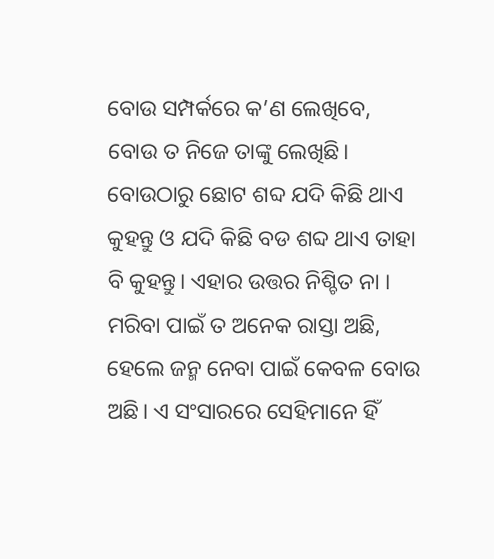ବୋଉ ସମ୍ପର୍କରେ କ’ଣ ଲେଖିବେ, ବୋଉ ତ ନିଜେ ତାଙ୍କୁ ଲେଖିଛି। ବୋଉଠାରୁ ଛୋଟ ଶବ୍ଦ ଯଦି କିଛି ଥାଏ କୁହନ୍ତୁ ଓ ଯଦି କିଛି ବଡ ଶବ୍ଦ ଥାଏ ତାହା ବି କୁହନ୍ତୁ। ଏହାର ଉତ୍ତର ନିଶ୍ଚିତ ନା । ମରିବା ପାଇଁ ତ ଅନେକ ରାସ୍ତା ଅଛି, ହେଲେ ଜନ୍ମ ନେବା ପାଇଁ କେବଳ ବୋଉ ଅଛି। ଏ ସଂସାରରେ ସେହିମାନେ ହିଁ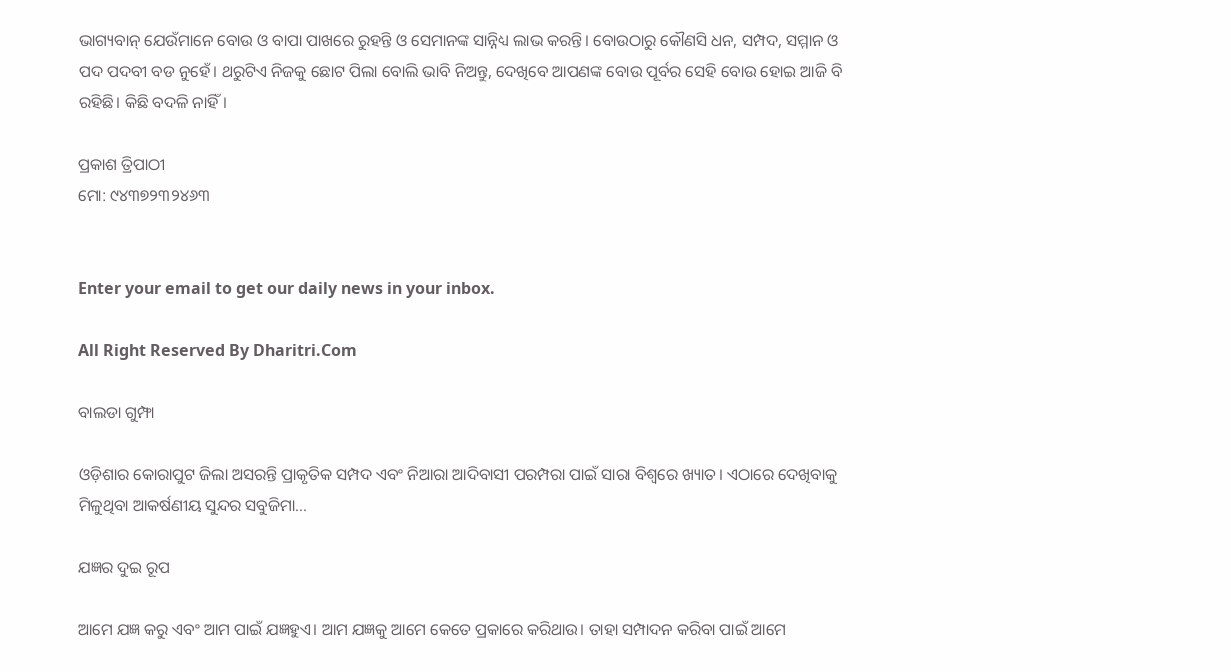ଭାଗ୍ୟବାନ୍‌ ଯେଉଁମାନେ ବୋଉ ଓ ବାପା ପାଖରେ ରୁହନ୍ତି ଓ ସେମାନଙ୍କ ସାନ୍ନିଧ୍ୟ ଲାଭ କରନ୍ତି। ବୋଉଠାରୁ କୌଣସି ଧନ, ସମ୍ପଦ, ସମ୍ମାନ ଓ ପଦ ପଦବୀ ବଡ ନୁହେଁ। ଥରୁଟିଏ ନିଜକୁ ଛୋଟ ପିଲା ବୋଲି ଭାବି ନିଅନ୍ତୁ, ଦେଖିବେ ଆପଣଙ୍କ ବୋଉ ପୂର୍ବର ସେହି ବୋଉ ହୋଇ ଆଜି ବି ରହିଛି। କିଛି ବଦଳି ନାହିଁ।

ପ୍ରକାଶ ତ୍ରିପାଠୀ
ମୋ: ୯୪୩୭୨୩୨୪୬୩


Enter your email to get our daily news in your inbox.

All Right Reserved By Dharitri.Com

ବାଲଡା ଗୁମ୍ଫା

ଓଡ଼ିଶାର କୋରାପୁଟ ଜିଲା ଅସରନ୍ତି ପ୍ରାକୃତିକ ସମ୍ପଦ ଏବଂ ନିଆରା ଆଦିବାସୀ ପରମ୍ପରା ପାଇଁ ସାରା ବିଶ୍ବରେ ଖ୍ୟାତ। ଏଠାରେ ଦେଖିବାକୁ ମିଳୁଥିବା ଆକର୍ଷଣୀୟ ସୁନ୍ଦର ସବୁଜିମା…

ଯଜ୍ଞର ଦୁଇ ରୂପ

ଆମେ ଯଜ୍ଞ କରୁ ଏବଂ ଆମ ପାଇଁ ଯଜ୍ଞହୁଏ। ଆମ ଯଜ୍ଞକୁ ଆମେ କେତେ ପ୍ରକାରେ କରିଥାଉ। ତାହା ସମ୍ପାଦନ କରିବା ପାଇଁ ଆମେ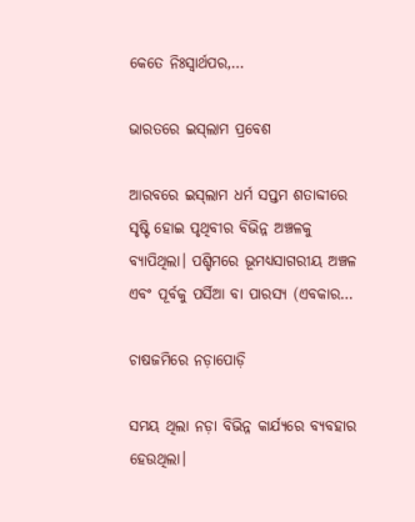କେତେ ନିଃସ୍ବାର୍ଥପର,…

ଭାରତରେ ଇସ୍‌ଲାମ ପ୍ରବେଶ

ଆରବରେ ଇସ୍‌ଲାମ ଧର୍ମ ସପ୍ତମ ଶତାବ୍ଦୀରେ ସୃଷ୍ଟି ହୋଇ ପୃଥିବୀର ବିଭିନ୍ନ ଅଞ୍ଚଳକୁ ବ୍ୟାପିଥିଲା। ପଶ୍ଚିମରେ ଭୂମଧ୍ୟସାଗରୀୟ ଅଞ୍ଚଳ ଏବଂ ପୂର୍ବକୁ ପର୍ସିଆ ବା ପାରସ୍ୟ (ଏବକାର…

ଚାଷଜମିରେ ନଡ଼ାପୋଡ଼ି

ସମୟ ଥିଲା ନଡ଼ା ବିଭିନ୍ନ କାର୍ଯ୍ୟରେ ବ୍ୟବହାର ହେଉଥିଲା।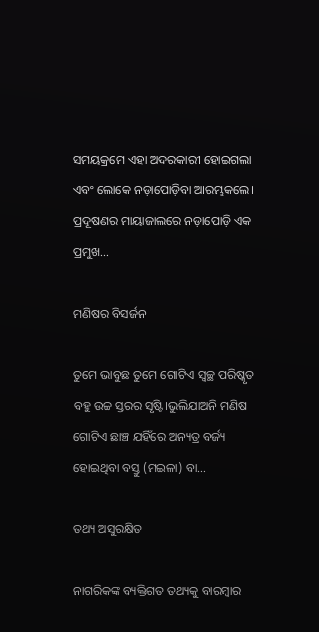ସମୟକ୍ରମେ ଏହା ଅଦରକାରୀ ହୋଇଗଲା ଏବଂ ଲୋକେ ନଡ଼ାପୋଡ଼ିବା ଆରମ୍ଭକଲେ। ପ୍ରଦୂଷଣର ମାୟାଜାଲରେ ନଡ଼ାପୋଡ଼ି ଏକ ପ୍ରମୁଖ…

ମଣିଷର ବିସର୍ଜନ

ତୁମେ ଭାବୁଛ ତୁମେ ଗୋଟିଏ ସ୍ବଚ୍ଛ ପରିଷ୍କୃତ ବହୁ ଉଚ୍ଚ ସ୍ତରର ସୃଷ୍ଟି।ଭୁଲିଯାଅନି ମଣିଷ ଗୋଟିଏ ଛାଞ୍ଚ ଯହିଁରେ ଅନ୍ୟତ୍ର ବର୍ଜ୍ୟ ହୋଇଥିବା ବସ୍ତୁ (ମଇଳା) ବା…

ତଥ୍ୟ ଅସୁରକ୍ଷିତ

ନାଗରିକଙ୍କ ବ୍ୟକ୍ତିଗତ ତଥ୍ୟକୁ ବାରମ୍ବାର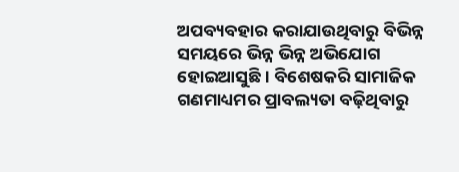ଅପବ୍ୟବହାର କରାଯାଉଥିବାରୁ ବିଭିନ୍ନ ସମୟରେ ଭିନ୍ନ ଭିନ୍ନ ଅଭିଯୋଗ ହୋଇଆସୁଛି। ବିଶେଷକରି ସାମାଜିକ ଗଣମାଧ୍ୟମର ପ୍ରାବଲ୍ୟତା ବଢ଼ିଥିବାରୁ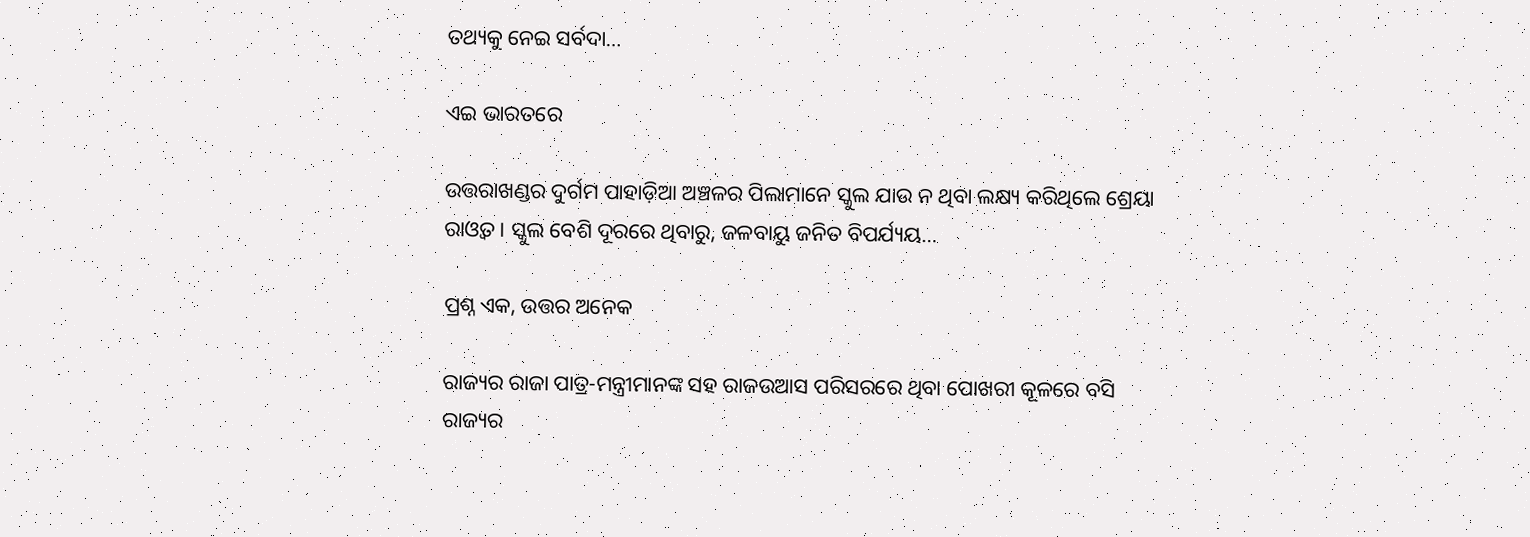ତଥ୍ୟକୁ ନେଇ ସର୍ବଦା…

ଏଇ ଭାରତରେ

ଉତ୍ତରାଖଣ୍ଡର ଦୁର୍ଗମ ପାହାଡ଼ିଆ ଅଞ୍ଚଳର ପିଲାମାନେ ସ୍କୁଲ ଯାଉ ନ ଥିବା ଲକ୍ଷ୍ୟ କରିଥିଲେ ଶ୍ରେୟା ରାଓ୍ବତ। ସ୍କୁଲ ବେଶି ଦୂରରେ ଥିବାରୁ, ଜଳବାୟୁ ଜନିତ ବିପର୍ଯ୍ୟୟ…

ପ୍ରଶ୍ନ ଏକ, ଉତ୍ତର ଅନେକ

ରାଜ୍ୟର ରାଜା ପାତ୍ର-ମନ୍ତ୍ରୀମାନଙ୍କ ସହ ରାଜଉଆସ ପରିସରରେ ଥିବା ପୋଖରୀ କୂଳରେ ବସି ରାଜ୍ୟର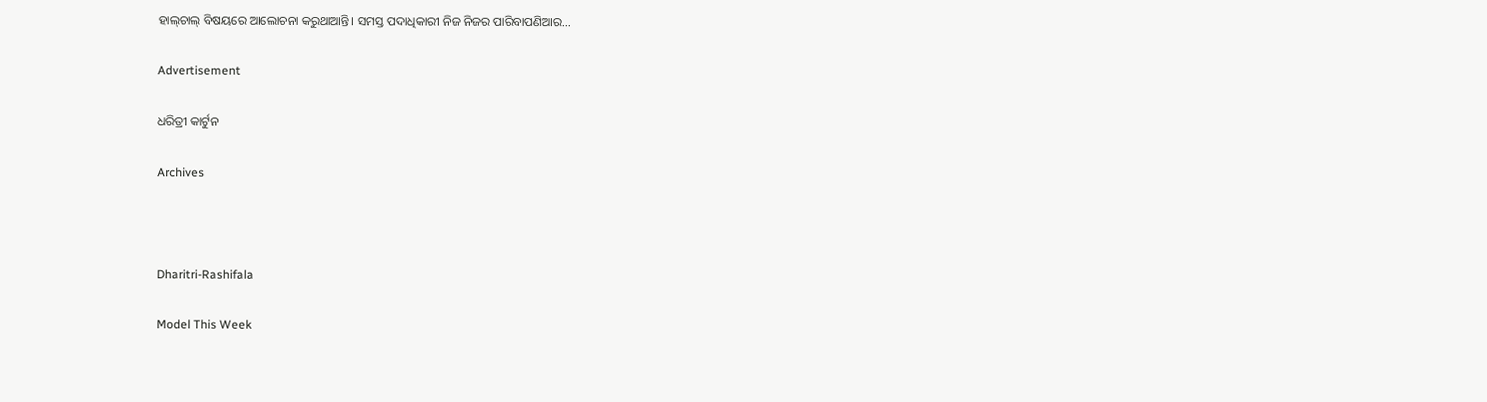ହାଲ୍‌ଚାଲ୍‌ ବିଷୟରେ ଆଲୋଚନା କରୁଥାଆନ୍ତି। ସମସ୍ତ ପଦାଧିକାରୀ ନିଜ ନିଜର ପାରିବାପଣିଆର…

Advertisement

ଧରିତ୍ରୀ କାର୍ଟୁନ

Archives



Dharitri-Rashifala

Model This Week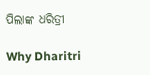ପିଲାଙ୍କ ଧରିତ୍ରୀ

Why Dharitri